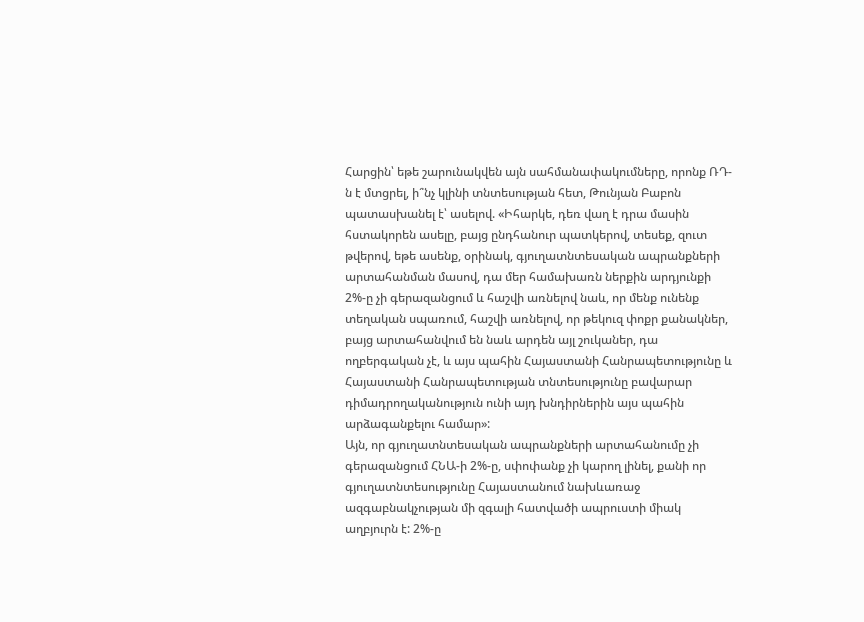Հարցին՝ եթե շարունակվեն այն սահմանափակումները, որոնք ՌԴ-ն է մտցրել, ի՞նչ կլինի տնտեսության հետ, Թունյան Բաբոն պատասխանել է՝ ասելով. «Իհարկե, դեռ վաղ է դրա մասին հստակորեն ասելը, բայց ընդհանուր պատկերով, տեսեք, զուտ թվերով, եթե ասենք, օրինակ, գյուղատնտեսական ապրանքների արտահանման մասով, դա մեր համախառն ներքին արդյունքի 2%-ը չի գերազանցում և հաշվի առնելով նաև, որ մենք ունենք տեղական սպառում, հաշվի առնելով, որ թեկուզ փոքր քանակներ, բայց արտահանվում են նաև արդեն այլ շուկաներ, դա ողբերգական չէ, և այս պահին Հայաստանի Հանրապետությունը և Հայաստանի Հանրապետության տնտեսությունը բավարար դիմադրողականություն ունի այդ խնդիրներին այս պահին արձագանքելու համար»:
Այն, որ գյուղատնտեսական ապրանքների արտահանումը չի գերազանցում ՀՆԱ-ի 2%-ը, սփոփանք չի կարող լինել, քանի որ գյուղատնտեսությունը Հայաստանում նախևառաջ ազգաբնակչության մի զգալի հատվածի ապրուստի միակ աղբյուրն է: 2%-ը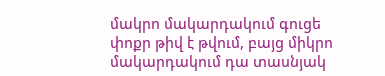մակրո մակարդակում գուցե փոքր թիվ է թվում, բայց միկրո մակարդակում դա տասնյակ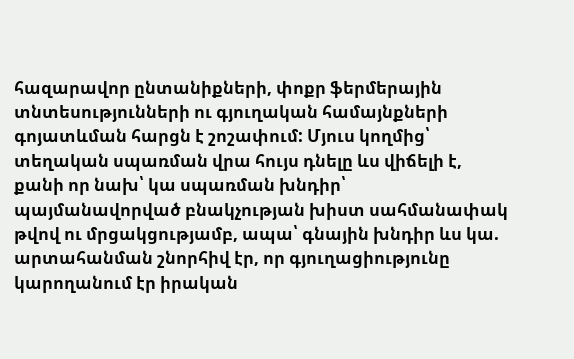հազարավոր ընտանիքների, փոքր ֆերմերային տնտեսությունների ու գյուղական համայնքների գոյատևման հարցն է շոշափում: Մյուս կողմից՝ տեղական սպառման վրա հույս դնելը ևս վիճելի է, քանի որ նախ՝ կա սպառման խնդիր՝ պայմանավորված բնակչության խիստ սահմանափակ թվով ու մրցակցությամբ, ապա՝ գնային խնդիր ևս կա. արտահանման շնորհիվ էր, որ գյուղացիությունը կարողանում էր իրական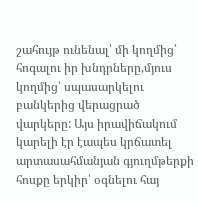շահույթ ունենալ՝ մի կողմից՝ հոգալու իր խնդրները,մյուս կողմից՝ սպասարկելու բանկերից վերացրած վարկերը: Այս իրավիճակում կարելի էր էապես կրճատել արտասահմանյան գյուղմթերքի հոսքը երկիր՝ օգնելու հայ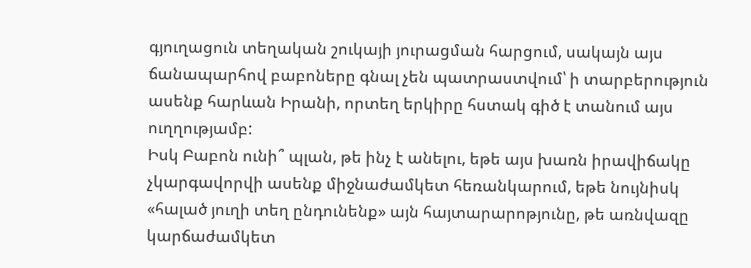գյուղացուն տեղական շուկայի յուրացման հարցում, սակայն այս ճանապարհով բաբոները գնալ չեն պատրաստվում՝ ի տարբերություն ասենք հարևան Իրանի, որտեղ երկիրը հստակ գիծ է տանում այս ուղղությամբ:
Իսկ Բաբոն ունի՞ պլան, թե ինչ է անելու, եթե այս խառն իրավիճակը չկարգավորվի ասենք միջնաժամկետ հեռանկարում, եթե նույնիսկ «հալած յուղի տեղ ընդունենք» այն հայտարարոթյունը, թե առնվազը կարճաժամկետ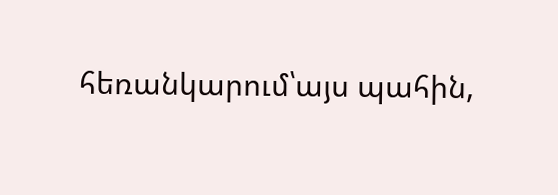հեռանկարում՝այս պահին,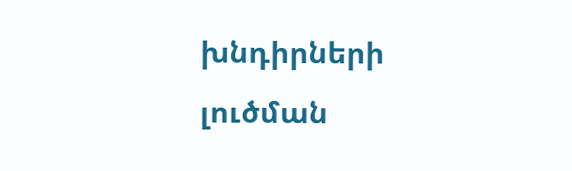խնդիրների լուծման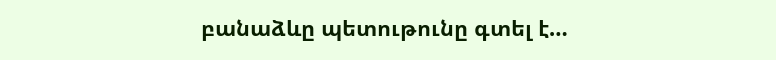բանաձևը պետութունը գտել է…